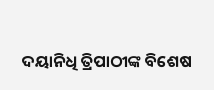ଦୟାନିଧି ତ୍ରିପାଠୀଙ୍କ ବିଶେଷ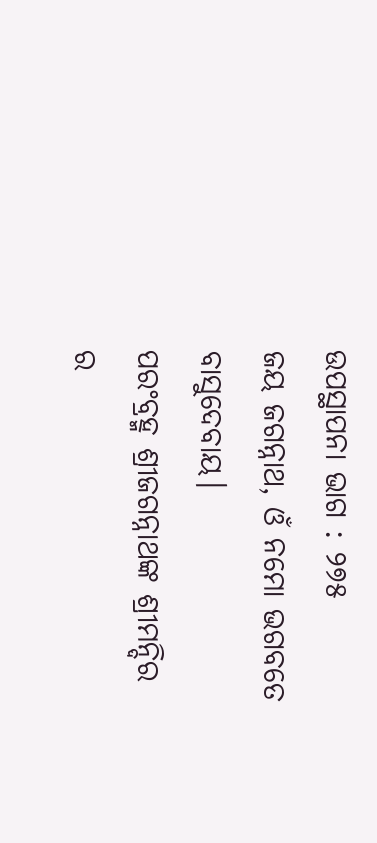ଉପସ୍ଥାପନା ଭାଗ : ୨୭୫
ଜୟ ଜଗନ୍ନାଥ, ଓଁ ନମୋ ଭଗବତେ ବାସୁଦେବାୟ।
ପରଂବ୍ରହ୍ମ ଶ୍ରୀଜଗନ୍ନାଥଙ୍କ ଶ୍ରୀମନ୍ଦିର ର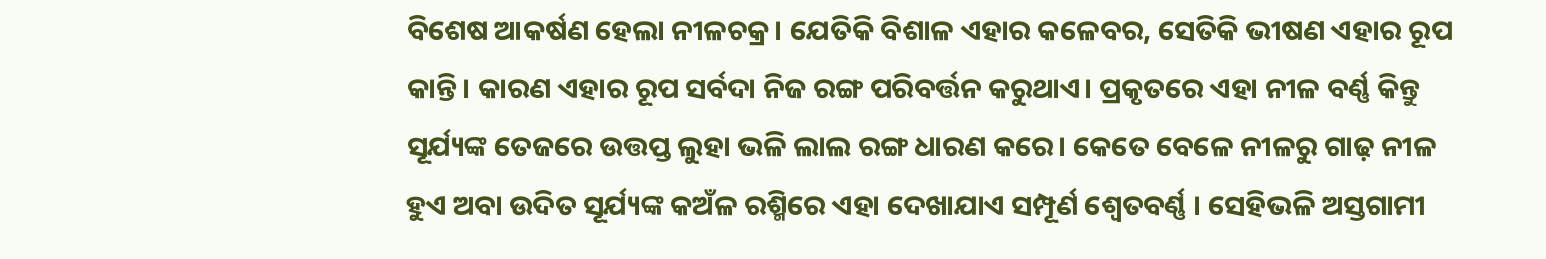ବିଶେଷ ଆକର୍ଷଣ ହେଲା ନୀଳଚକ୍ର। ଯେତିକି ବିଶାଳ ଏହାର କଳେବର, ସେତିକି ଭୀଷଣ ଏହାର ରୂପ କାନ୍ତି। କାରଣ ଏହାର ରୂପ ସର୍ବଦା ନିଜ ରଙ୍ଗ ପରିବର୍ତ୍ତନ କରୁଥାଏ। ପ୍ରକୃତରେ ଏହା ନୀଳ ବର୍ଣ୍ଣ କିନ୍ତୁ ସୂର୍ଯ୍ୟଙ୍କ ତେଜରେ ଉତ୍ତପ୍ତ ଲୁହା ଭଳି ଲାଲ ରଙ୍ଗ ଧାରଣ କରେ। କେତେ ବେଳେ ନୀଳରୁ ଗାଢ଼ ନୀଳ ହୁଏ ଅବା ଉଦିତ ସୂର୍ଯ୍ୟଙ୍କ କଅଁଳ ରଶ୍ମିରେ ଏହା ଦେଖାଯାଏ ସମ୍ପୂର୍ଣ ଶ୍ୱେତବର୍ଣ୍ଣ । ସେହିଭଳି ଅସ୍ତଗାମୀ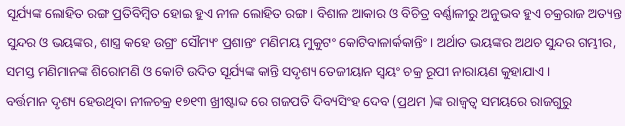ସୂର୍ଯ୍ୟଙ୍କ ଲୋହିତ ରଙ୍ଗ ପ୍ରତିବିମ୍ବିତ ହୋଇ ହୁଏ ନୀଳ ଲୋହିତ ରଙ୍ଗ। ବିଶାଳ ଆକାର ଓ ବିଚିତ୍ର ବର୍ଣ୍ଣାଳୀରୁ ଅନୁଭବ ହୁଏ ଚକ୍ରରାଜ ଅତ୍ୟନ୍ତ ସୁନ୍ଦର ଓ ଭୟଙ୍କର, ଶାସ୍ତ୍ର କହେ ଉଗ୍ରଂ ସୌମ୍ୟଂ ପ୍ରଶାନ୍ତଂ ମଣିମୟ ମୁକୁଟଂ କୋଟିବାଳାର୍କକାନ୍ତିଂ । ଅର୍ଥାତ ଭୟଙ୍କର ଅଥଚ ସୁନ୍ଦର ଗମ୍ଭୀର, ସମସ୍ତ ମଣିମାନଙ୍କ ଶିରୋମଣି ଓ କୋଟି ଉଦିତ ସୂର୍ଯ୍ୟଙ୍କ କାନ୍ତି ସଦୃଶ୍ୟ ତେଜୀୟାନ ସ୍ୱୟଂ ଚକ୍ର ରୂପୀ ନାରାୟଣ କୁହାଯାଏ ।
ବର୍ତ୍ତମାନ ଦୃଶ୍ୟ ହେଉଥିବା ନୀଳଚକ୍ର ୧୭୧୩ ଖ୍ରୀଷ୍ଟାବ୍ଦ ରେ ଗଜପତି ଦିବ୍ୟସିଂହ ଦେବ (ପ୍ରଥମ )ଙ୍କ ରାଜ୍ୱତ୍ୱ ସମୟରେ ରାଜଗୁରୁ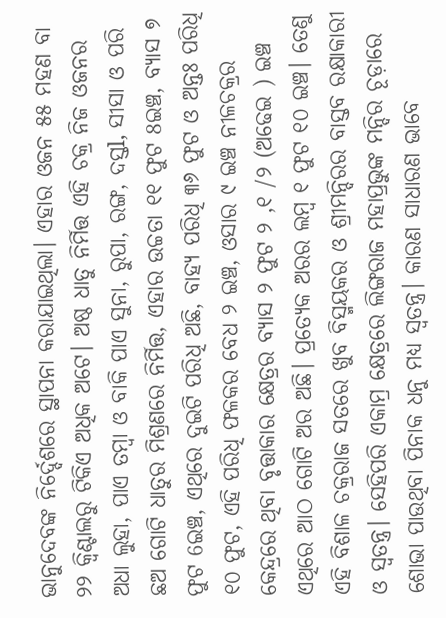ଭାନୁଦେବଙ୍କ ନିର୍ଦ୍ଦେଶରେ ସ୍ଥାପନା କରାଯାଇଥିଲା। ଏହାର ଓଜନ ୫୫ ମହଣ ବା ୨୨ କ୍ଵିଣ୍ଟାଲରୁ ଟିକିଏ ଅଧିକ ଅଟେ। ଅଷ୍ଠ ଧାତୁ ନିର୍ମିତ୍ତ ଏହି ଚକ୍ର ନିଜ ଓଜନର ଅଧା ଲୁହା, ପାଏ ତମ୍ବା ଓ ବାକି ପାଏ ସୁନା, ରୁପା, ରଙ୍ଗ, ଦସ୍ତl, ସୀସା ଓ ପରି ଛଅ ଗୋଟି ଧାତୁର ମିଶ୍ରଣରେ ନିର୍ମିତ୍ତ, ଏହାର ଉଚ୍ଚତା ୧୧ ଫୁଟ 8ଇଞ୍ଚ, ବ୍ୟାସ ୭ ଫୁଟ 6ଇଞ୍ଚ, ଏଥିରେ ଦୁଇଟି ପରିଧି ଅଛି, ବାହ୍ୟ ପରିଧି ୩୬ ଫୁଟ ଓ ଅନ୍ତଃ ପରିଧି ୧୦ ଫୁଟ, ଏହି ପରିଧି ଫଳକର ବେଧ ୨ ଇଞ୍ଚ, ଓସାର ୯ ଇଞ୍ଚ ନୀଳଚକ୍ରର କେନ୍ଦ୍ରରେ ଥିବା ବୃତ୍ତାକାର କ୍ଷେତ୍ରର ବ୍ୟାସ ୨ ଫୁଟ ୨ ,୧ /୨ (ଅଢେଇ ) ଇଞ୍ଚ ଏଥିରେ ଆଠ ଗୋଟି ଅର ଅଛି। ପ୍ରତ୍ୟେକ ଅରର ଲମ୍ବ ୧ ଫୁଟ ୧୦ ଇଞ୍ଚ। ତେଣୁ ଏହି ବିଶାଳ ଚକ୍ରରାଜ ସତରେ ଖୁବ ବିସ୍ମୟକର ଓ ଶ୍ରୀମନ୍ଦିରର ବାସ୍ତବ ରକ୍ଷାକାରୀ ଓ ସ୍ୱତନ୍ତ୍ର। ସେହିପରି ଏକାମ୍ର କ୍ଷେତ୍ରରେ ଲିଙ୍ଗରାଜ ମହାପ୍ରଭୁଙ୍କ ମନ୍ଦିର ଚୂଡ଼ାରେ ଶୋଭା ପାଉଥିବା ପିନାକ ଧନୁ ମଧ୍ୟ ସ୍ୱତନ୍ତ୍ର। କାରଣ ସାଧାରଣ ଭାବେ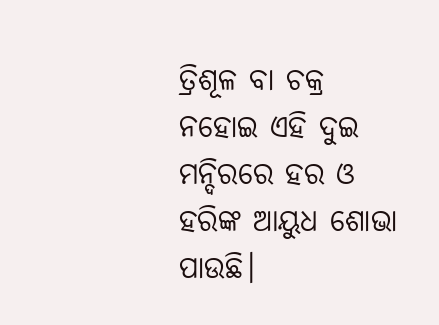ତ୍ରିଶୂଳ ବା ଚକ୍ର ନହୋଇ ଏହି ଦୁଇ ମନ୍ଦିରରେ ହର ଓ ହରିଙ୍କ ଆୟୁଧ ଶୋଭା ପାଉଛି।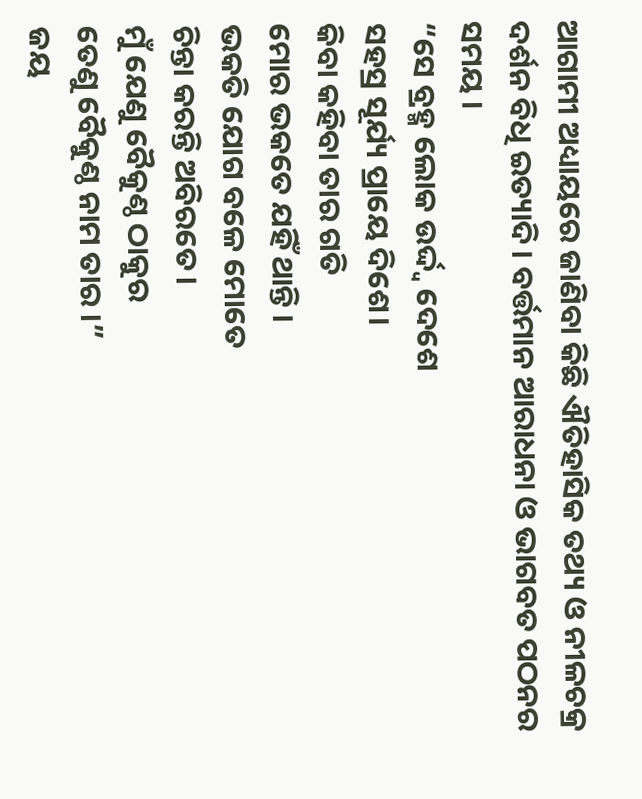ଆଗାମୀ ଅଧ୍ୟାୟରେ ଜାଣିବା କିଛି ଐତିହାସିକ ତଥ୍ୟ ଓ ନୀଳଚକ୍ର ଦର୍ଶନ ବିଧି ଇତ୍ୟାଦି। ବର୍ତ୍ତମାନ ଆରାଧନା ଓ ଭାଗବତ ପଠନର ସମୟ ।
“ସେ ବ୍ରହ୍ମ ଲୋକ ଉର୍ଦ୍ଦ୍ୱ ଦେଶେ
ସହସ୍ର ସୂର୍ଯ୍ୟ ପ୍ରାୟେ ଦିଶେ।
କିବା କହିବା ତାର ଗତି
ମୋର ଭକତେ ଯହିଁ ଥାନ୍ତି ।
ଭକତି ଯୋଗ ବଳେ ମୋତେ
ଚିନ୍ତା କରନ୍ତି ଅବିରତେ।
ମୁଁ ଯେଣୁ ବୈକୁଣ୍ଠ ଠାକୁର
ତେଣୁ ବୈକୁଣ୍ଠ ନାମ ତାର ।”
ଜୟ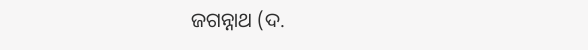ଜଗନ୍ନାଥ (ଦ.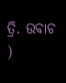ତ୍ରି. ଉବାଚ )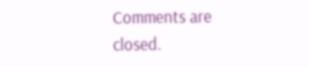Comments are closed.